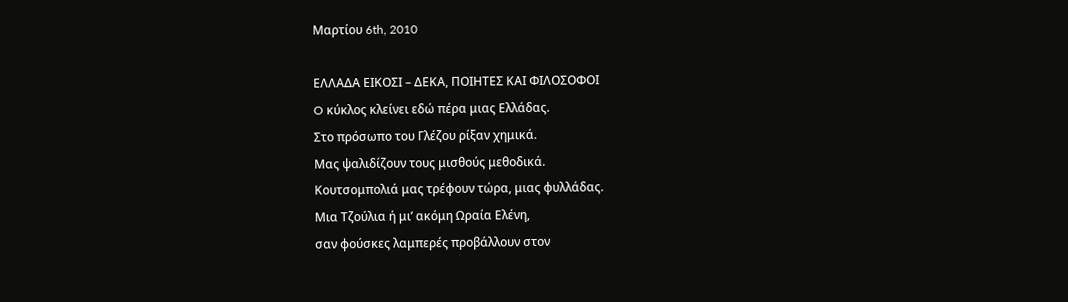Μαρτίου 6th, 2010

ΕΛΛΑΔΑ ΕΙΚΟΣΙ – ΔΕΚΑ, ΠΟΙΗΤΕΣ ΚΑΙ ΦΙΛΟΣΟΦΟΙ
O κύκλος κλείνει εδώ πέρα μιας Ελλάδας.
Στο πρόσωπο του Γλέζου ρίξαν χημικά.
Μας ψαλιδίζουν τους μισθούς μεθοδικά.
Κουτσομπολιά μας τρέφουν τώρα, μιας φυλλάδας.
Μια Τζούλια ή μι’ ακόμη Ωραία Ελένη,
σαν φούσκες λαμπερές προβάλλουν στον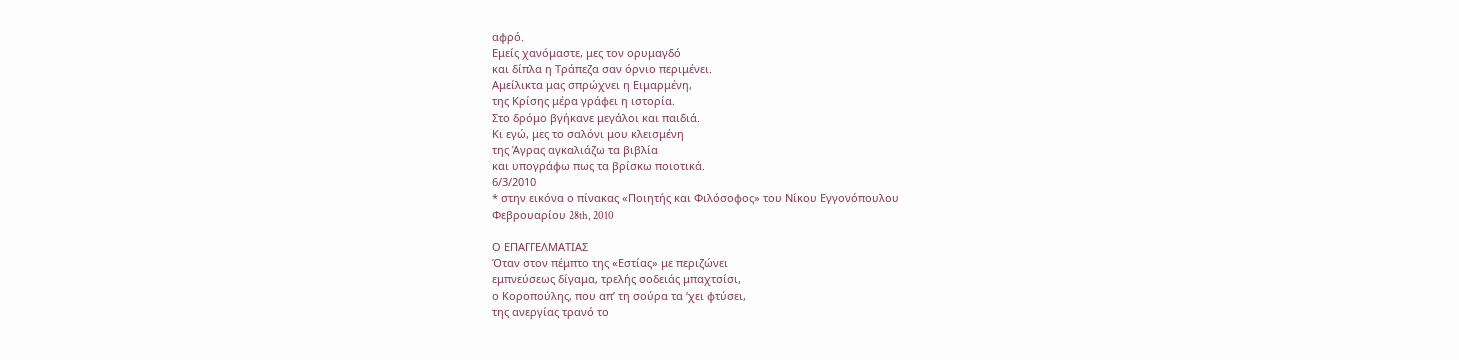αφρό.
Εμείς χανόμαστε, μες τον ορυμαγδό
και δίπλα η Τράπεζα σαν όρνιο περιμένει.
Αμείλικτα μας σπρώχνει η Ειμαρμένη,
της Κρίσης μέρα γράφει η ιστορία.
Στο δρόμο βγήκανε μεγάλοι και παιδιά.
Κι εγώ, μες το σαλόνι μου κλεισμένη
της Άγρας αγκαλιάζω τα βιβλία
και υπογράφω πως τα βρίσκω ποιοτικά.
6/3/2010
* στην εικόνα ο πίνακας «Ποιητής και Φιλόσοφος» του Νίκου Εγγονόπουλου
Φεβρουαρίου 28th, 2010

Ο ΕΠΑΓΓΕΛΜΑΤΙΑΣ
Όταν στον πέμπτο της «Εστίας» με περιζώνει
εμπνεύσεως δίγαμα, τρελής σοδειάς μπαχτσίσι,
ο Κοροπούλης, που απ’ τη σούρα τα ‘χει φτύσει,
της ανεργίας τρανό το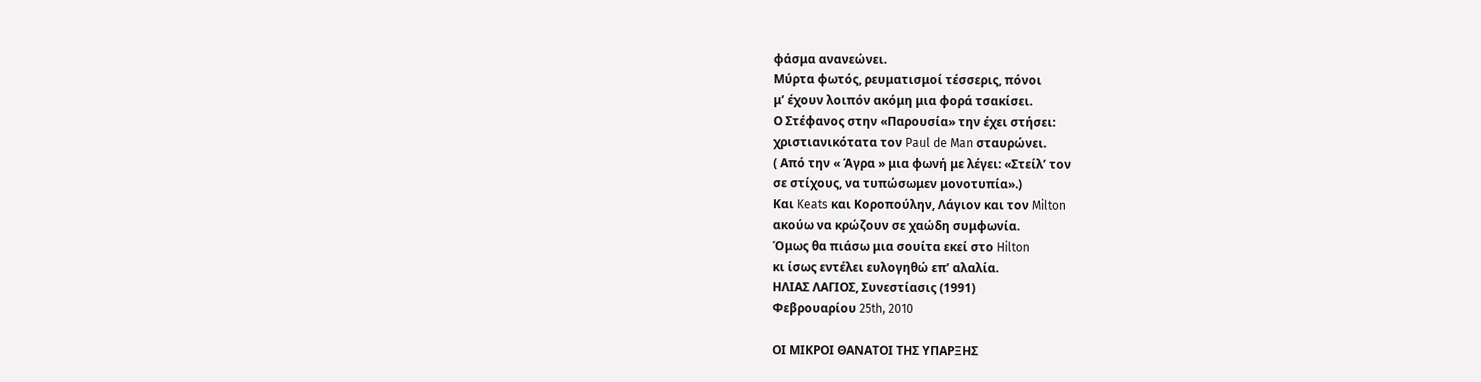φάσμα ανανεώνει.
Μύρτα φωτός, ρευματισμοί τέσσερις, πόνοι
μ’ έχουν λοιπόν ακόμη μια φορά τσακίσει.
Ο Στέφανος στην «Παρουσία» την έχει στήσει:
χριστιανικότατα τον Paul de Man σταυρώνει.
( Από την « Άγρα » μια φωνή με λέγει: «Στείλ’ τον
σε στίχους, να τυπώσωμεν μονοτυπία».)
Και Keats και Κοροπούλην, Λάγιον και τον Milton
ακούω να κρώζουν σε χαώδη συμφωνία.
Όμως θα πιάσω μια σουίτα εκεί στο Hilton
κι ίσως εντέλει ευλογηθώ επ’ αλαλία.
ΗΛΙΑΣ ΛΑΓΙΟΣ, Συνεστίασις (1991)
Φεβρουαρίου 25th, 2010

ΟΙ ΜΙΚΡΟΙ ΘΑΝΑΤΟΙ ΤΗΣ ΥΠΑΡΞΗΣ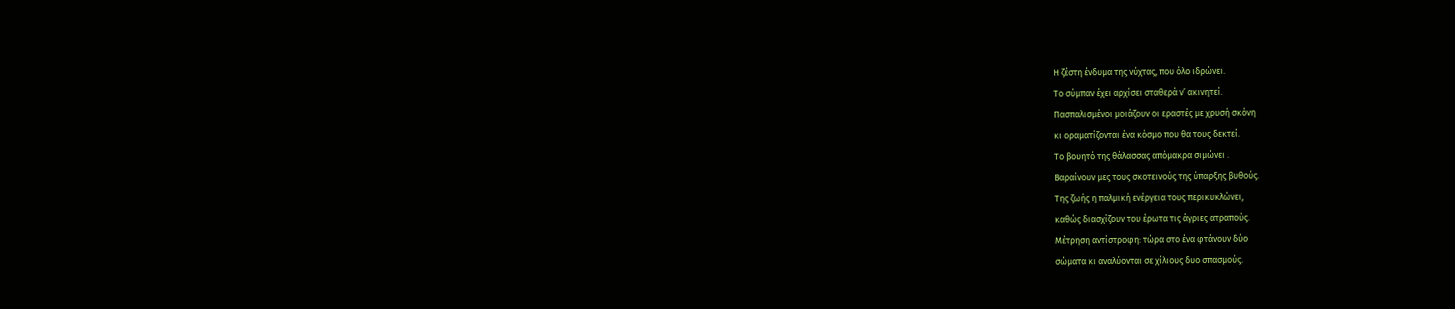Η ζέστη ένδυμα της νύχτας, που όλο ιδρώνει.
Το σύμπαν έχει αρχίσει σταθερά ν’ ακινητεί.
Πασπαλισμένοι μοιάζουν οι εραστές με χρυσή σκόνη
κι οραματίζονται ένα κόσμο που θα τους δεκτεί.
Το βουητό της θάλασσας απόμακρα σιμώνει .
Βαραίνουν μες τους σκοτεινούς της ύπαρξης βυθούς.
Της ζωής η παλμική ενέργεια τους περικυκλώνει,
καθώς διασχίζουν του έρωτα τις άγριες ατραπούς.
Μέτρηση αντίστροφη: τώρα στο ένα φτάνουν δύο
σώματα κι αναλύονται σε χίλιους δυο σπασμούς.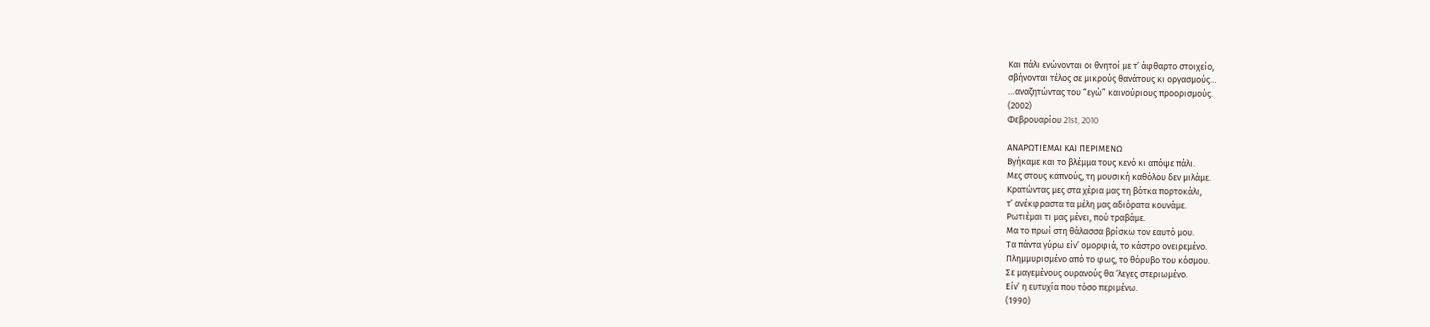Και πάλι ενώνονται οι θνητοί με τ’ άφθαρτο στοιχείο,
σβήνονται τέλος σε μικρούς θανάτους κι οργασμούς…
…αναζητώντας του “εγώ” καινούριους προορισμούς.
(2002)
Φεβρουαρίου 21st, 2010

ΑΝΑΡΩΤΙΕΜΑΙ ΚΑΙ ΠΕΡΙΜΕΝΩ
Βγήκαμε και το βλέμμα τους κενό κι απόψε πάλι.
Μες στους καπνούς, τη μουσική καθόλου δεν μιλάμε.
Κρατώντας μες στα χέρια μας τη βότκα πορτοκάλι,
τ’ ανέκφραστα τα μέλη μας αδιόρατα κουνάμε.
Ρωτιέμαι τι μας μένει, πού τραβάμε.
Μα το πρωί στη θάλασσα βρίσκω τον εαυτό μου.
Τα πάντα γύρω είν’ ομορφιά, το κάστρο ονειρεμένο.
Πλημμυρισμένο από το φως, το θόρυβο του κόσμου.
Σε μαγεμένους ουρανούς θα ‘λεγες στεριωμένο.
Είν’ η ευτυχία που τόσο περιμένω.
(1990)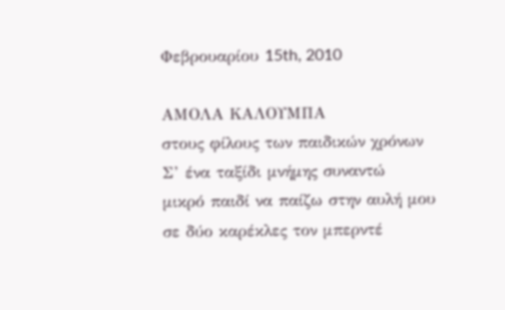Φεβρουαρίου 15th, 2010

ΑΜΟΛΑ ΚΑΛΟΥΜΠΑ
στους φίλους των παιδικών χρόνων
Σ’ ένα ταξίδι μνήμης συναντώ
μικρό παιδί να παίζω στην αυλή μου
σε δύο καρέκλες τον μπερντέ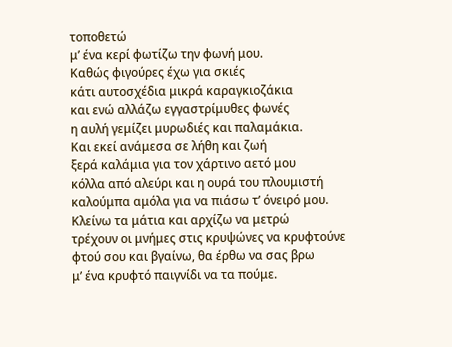τοποθετώ
μ’ ένα κερί φωτίζω την φωνή μου.
Καθώς φιγούρες έχω για σκιές
κάτι αυτοσχέδια μικρά καραγκιοζάκια
και ενώ αλλάζω εγγαστρίμυθες φωνές
η αυλή γεμίζει μυρωδιές και παλαμάκια.
Και εκεί ανάμεσα σε λήθη και ζωή
ξερά καλάμια για τον χάρτινο αετό μου
κόλλα από αλεύρι και η ουρά του πλουμιστή
καλούμπα αμόλα για να πιάσω τ’ όνειρό μου.
Κλείνω τα μάτια και αρχίζω να μετρώ
τρέχουν οι μνήμες στις κρυψώνες να κρυφτούνε
φτού σου και βγαίνω, θα έρθω να σας βρω
μ’ ένα κρυφτό παιγνίδι να τα πούμε.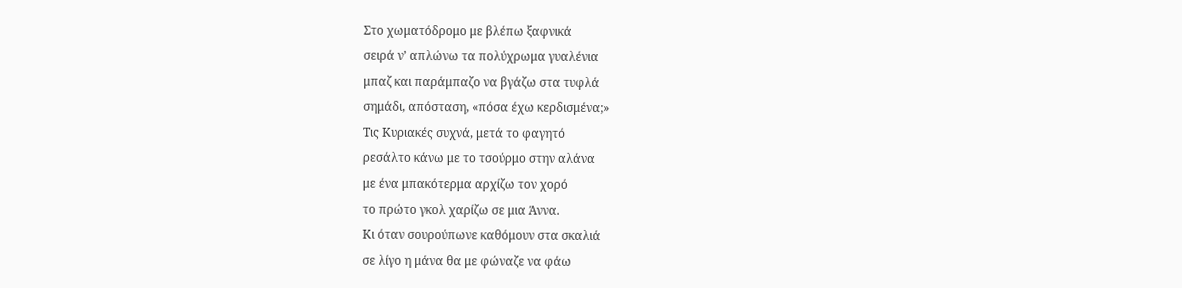Στο χωματόδρομο με βλέπω ξαφνικά
σειρά ν’ απλώνω τα πολύχρωμα γυαλένια
μπαζ και παράμπαζο να βγάζω στα τυφλά
σημάδι, απόσταση, «πόσα έχω κερδισμένα;»
Τις Κυριακές συχνά, μετά το φαγητό
ρεσάλτο κάνω με το τσούρμο στην αλάνα
με ένα μπακότερμα αρχίζω τον χορό
το πρώτο γκολ χαρίζω σε μια Άννα.
Κι όταν σουρούπωνε καθόμουν στα σκαλιά
σε λίγο η μάνα θα με φώναζε να φάω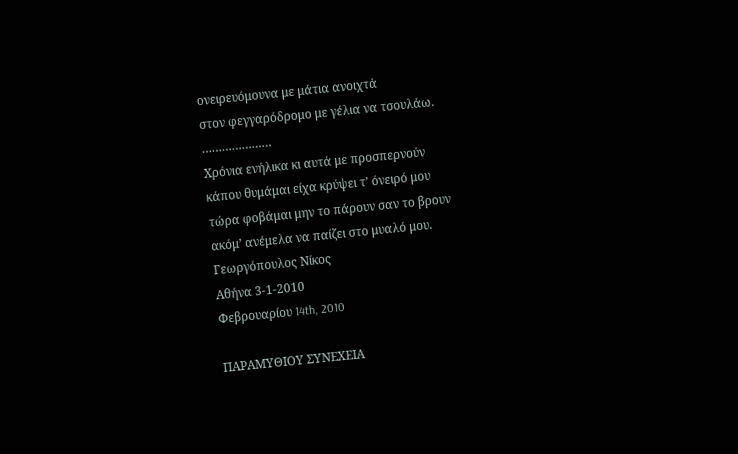ονειρευόμουνα με μάτια ανοιχτά
στον φεγγαρόδρομο με γέλια να τσουλάω.
…………………
Χρόνια ενήλικα κι αυτά με προσπερνούν
κάπου θυμάμαι είχα κρύψει τ’ όνειρό μου
τώρα φοβάμαι μην το πάρουν σαν το βρουν
ακόμ’ ανέμελα να παίζει στο μυαλό μου.
Γεωργόπουλος Νίκος
Αθήνα 3-1-2010
Φεβρουαρίου 14th, 2010

ΠΑΡΑΜΥΘΙΟΥ ΣΥΝΕΧΕΙΑ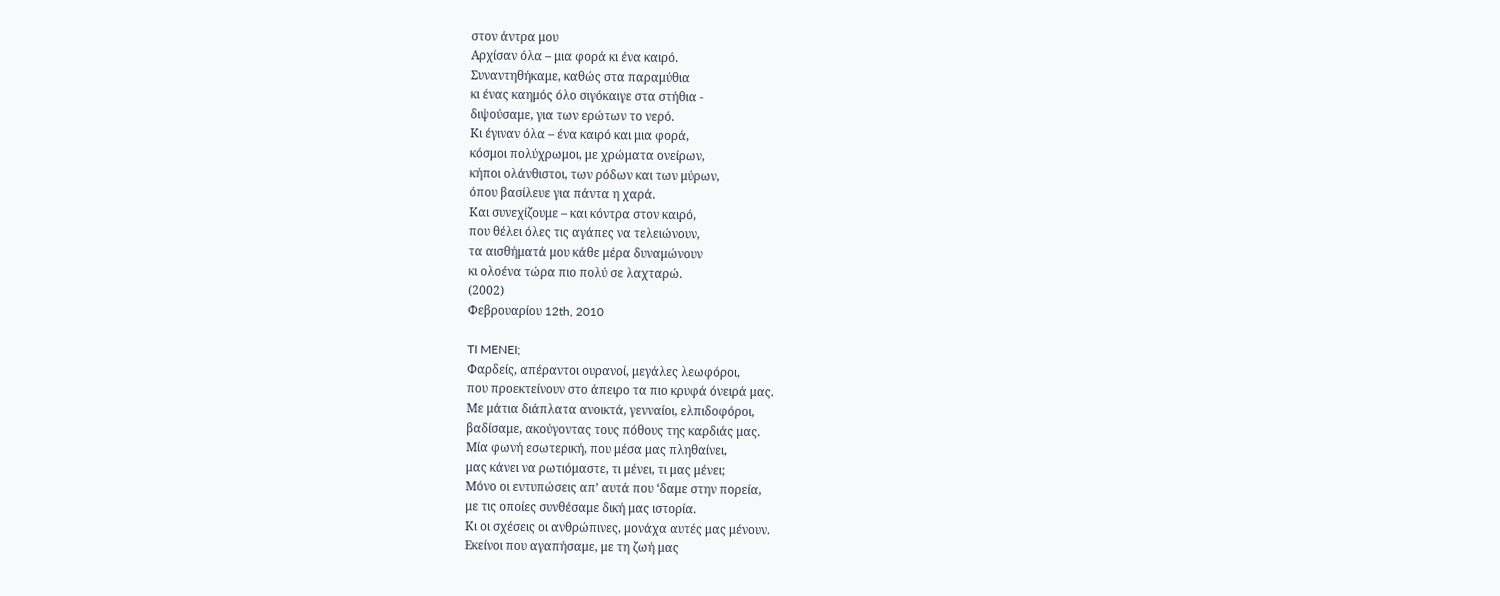στον άντρα μου
Αρχίσαν όλα – μια φορά κι ένα καιρό.
Συναντηθήκαμε, καθώς στα παραμύθια
κι ένας καημός όλο σιγόκαιγε στα στήθια -
διψούσαμε, για των ερώτων το νερό.
Κι έγιναν όλα – ένα καιρό και μια φορά,
κόσμοι πολύχρωμοι, με χρώματα ονείρων,
κήποι ολάνθιστοι, των ρόδων και των μύρων,
όπου βασίλευε για πάντα η χαρά.
Και συνεχίζουμε – και κόντρα στον καιρό,
που θέλει όλες τις αγάπες να τελειώνουν,
τα αισθήματά μου κάθε μέρα δυναμώνουν
κι ολοένα τώρα πιο πολύ σε λαχταρώ.
(2002)
Φεβρουαρίου 12th, 2010

TI MENEI;
Φαρδείς, απέραντοι ουρανοί, μεγάλες λεωφόροι,
που προεκτείνουν στο άπειρο τα πιο κρυφά όνειρά μας.
Με μάτια διάπλατα ανοικτά, γενναίοι, ελπιδοφόροι,
βαδίσαμε, ακούγοντας τους πόθους της καρδιάς μας.
Μία φωνή εσωτερική, που μέσα μας πληθαίνει,
μας κάνει να ρωτιόμαστε, τι μένει, τι μας μένει;
Μόνο οι εντυπώσεις απ’ αυτά που ‘δαμε στην πορεία,
με τις οποίες συνθέσαμε δική μας ιστορία.
Κι οι σχέσεις οι ανθρώπινες, μονάχα αυτές μας μένουν.
Εκείνοι που αγαπήσαμε, με τη ζωή μας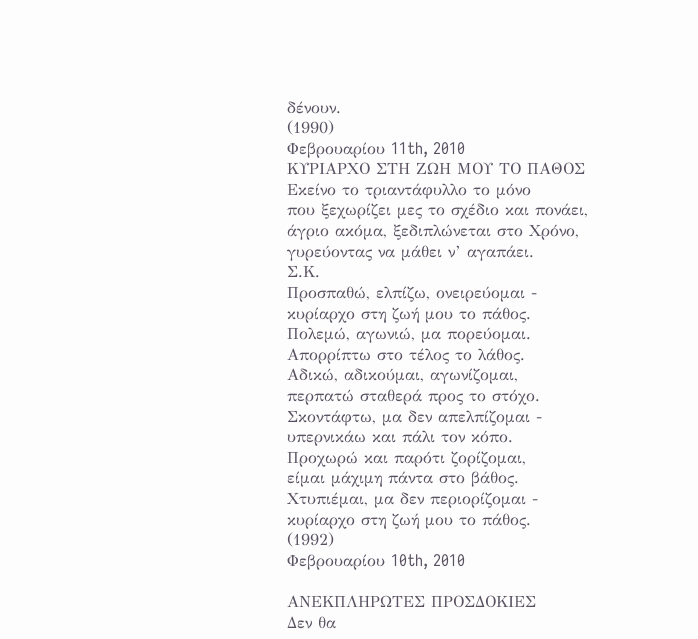δένουν.
(1990)
Φεβρουαρίου 11th, 2010
KΥΡΙΑΡΧΟ ΣΤΗ ΖΩΗ ΜΟΥ ΤΟ ΠΑΘΟΣ
Εκείνο το τριαντάφυλλο το μόνο
που ξεχωρίζει μες το σχέδιο και πονάει,
άγριο ακόμα, ξεδιπλώνεται στο Χρόνο,
γυρεύοντας να μάθει ν’ αγαπάει.
Σ.Κ.
Προσπαθώ, ελπίζω, ονειρεύομαι -
κυρίαρχο στη ζωή μου το πάθος.
Πολεμώ, αγωνιώ, μα πορεύομαι.
Απορρίπτω στο τέλος το λάθος.
Αδικώ, αδικούμαι, αγωνίζομαι,
περπατώ σταθερά προς το στόχο.
Σκοντάφτω, μα δεν απελπίζομαι -
υπερνικάω και πάλι τον κόπο.
Προχωρώ και παρότι ζορίζομαι,
είμαι μάχιμη πάντα στο βάθος.
Χτυπιέμαι, μα δεν περιορίζομαι -
κυρίαρχο στη ζωή μου το πάθος.
(1992)
Φεβρουαρίου 10th, 2010

ΑΝΕΚΠΛΗΡΩΤΕΣ ΠΡΟΣΔΟΚΙΕΣ
Δεν θα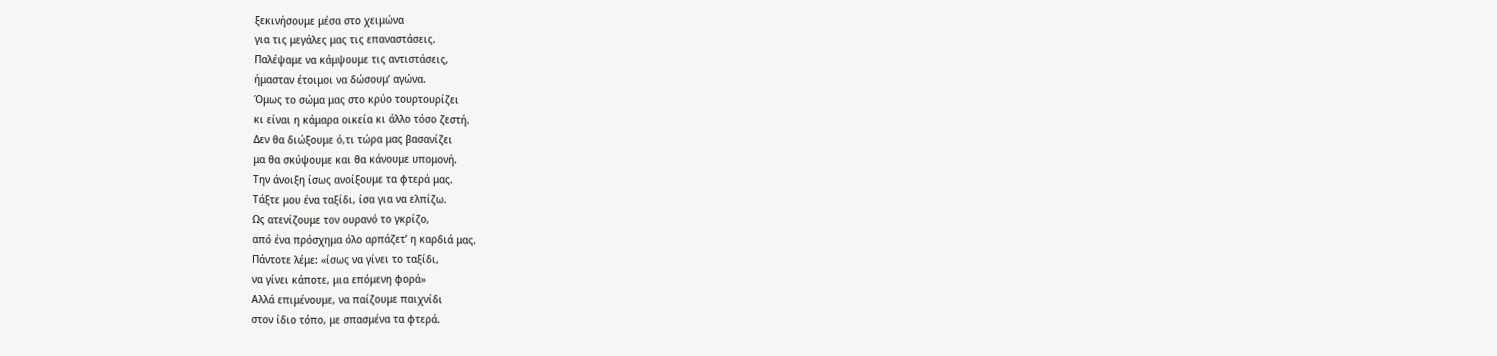ξεκινήσουμε μέσα στο χειμώνα
για τις μεγάλες μας τις επαναστάσεις.
Παλέψαμε να κάμψουμε τις αντιστάσεις,
ήμασταν έτοιμοι να δώσουμ’ αγώνα.
Όμως το σώμα μας στο κρύο τουρτουρίζει
κι είναι η κάμαρα οικεία κι άλλο τόσο ζεστή.
Δεν θα διώξουμε ό,τι τώρα μας βασανίζει
μα θα σκύψουμε και θα κάνουμε υπομονή.
Την άνοιξη ίσως ανοίξουμε τα φτερά μας.
Τάξτε μου ένα ταξίδι, ίσα για να ελπίζω.
Ως ατενίζουμε τον ουρανό το γκρίζο,
από ένα πρόσχημα όλο αρπάζετ’ η καρδιά μας.
Πάντοτε λέμε: «ίσως να γίνει το ταξίδι,
να γίνει κάποτε, μια επόμενη φορά»
Αλλά επιμένουμε, να παίζουμε παιχνίδι
στον ίδιο τόπο, με σπασμένα τα φτερά.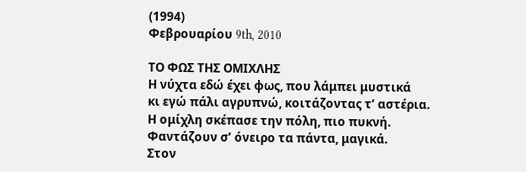(1994)
Φεβρουαρίου 9th, 2010

ΤΟ ΦΩΣ ΤΗΣ ΟΜΙΧΛΗΣ
Η νύχτα εδώ έχει φως, που λάμπει μυστικά
κι εγώ πάλι αγρυπνώ, κοιτάζοντας τ’ αστέρια.
Η ομίχλη σκέπασε την πόλη, πιο πυκνή.
Φαντάζουν σ’ όνειρο τα πάντα, μαγικά.
Στον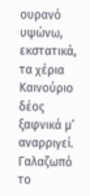ουρανό υψώνω, εκστατικά, τα χέρια
Καινούριο δέος ξαφνικά μ’ αναρριγεί.
Γαλαζωπό το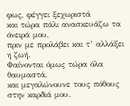φως, φέγγει ξεχωριστά
και τώρα πάλι ανασκευάζω τα όνειρά μου,
πριν με προλάβει και τ’ αλλάξει η ζωή.
Φαίνονται όμως τώρα όλα θαυμαστά,
και μεγαλώνουνε τους πόθους στην καρδιά μου.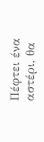Πέφτει ένα αστέρι, θα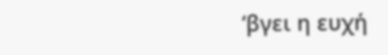‘βγει η ευχή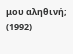μου αληθινή;
(1992)